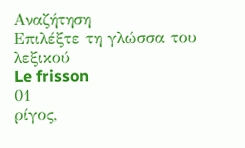Αναζήτηση
Επιλέξτε τη γλώσσα του λεξικού
Le frisson
01
ρίγος,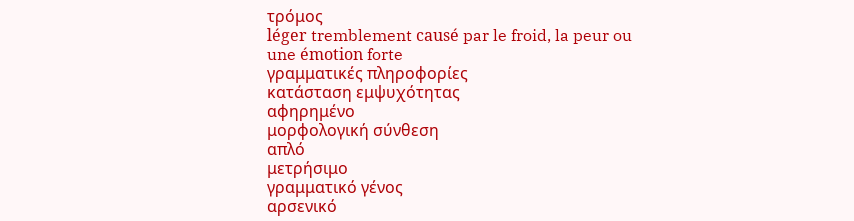τρόμος
léger tremblement causé par le froid, la peur ou une émotion forte
γραμματικές πληροφορίες
κατάσταση εμψυχότητας
αφηρημένο
μορφολογική σύνθεση
απλό
μετρήσιμο
γραμματικό γένος
αρσενικό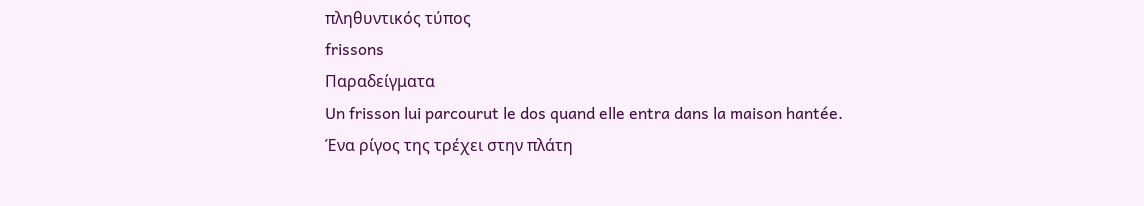πληθυντικός τύπος
frissons
Παραδείγματα
Un frisson lui parcourut le dos quand elle entra dans la maison hantée.
Ένα ρίγος της τρέχει στην πλάτη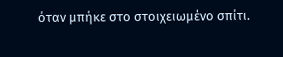όταν μπήκε στο στοιχειωμένο σπίτι.